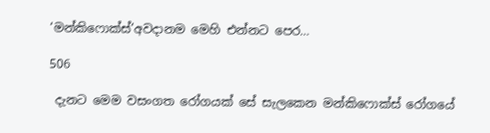‘මන්කිෆොක්ස්’අවදානම මෙහි එන්නට පෙර…

506

 දැනට මෙම වසංගත රෝගයක් සේ සැලකෙන මන්කිෆොක්ස් රෝගයේ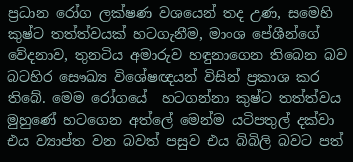ප්‍රධාන රෝග ලක්ෂණ වශයෙන් තද උණ, සමෙහි කුෂ්ට තත්ත්වයක් හටගැනීම, මාංශ පේශීන්ගේ වේදනාව, තුනටිය අමාරුව හඳුනාගෙන තිබෙන බව බටහිර සෞඛ්‍ය විශේෂඥයන් විසින් ප්‍රකාශ කර තිබේ. මෙම රෝගයේ  හටගන්නා කුෂ්ට තත්ත්වය මුහුණේ හටගෙන අත්ලේ මෙන්ම යටිපතුල් දක්වා එය ව්‍යාප්ත වන බවත් පසුව එය බිබිලි බවට පත්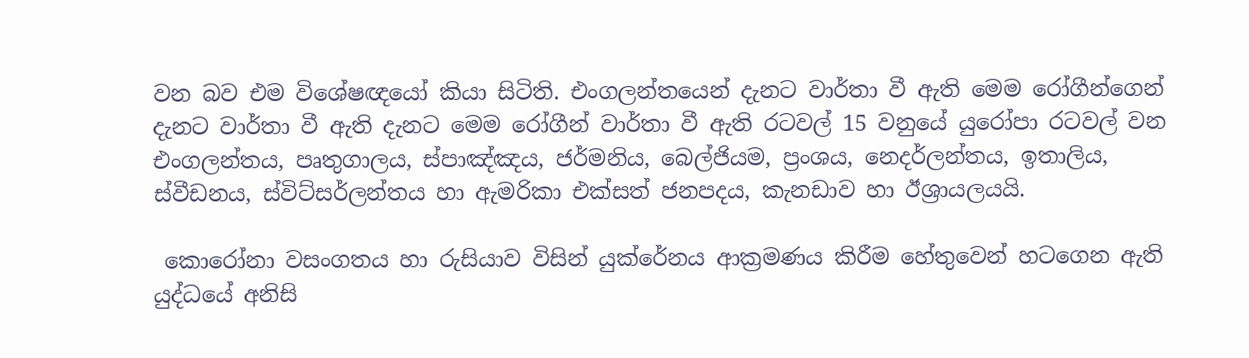වන බව එම විශේෂඥයෝ කියා සිටිති. එංගලන්තයෙන් දැනට වාර්තා වී ඇති මෙම රෝගීන්ගෙන් දැනට වාර්තා වී ඇති දැනට මෙම රෝගීන් වාර්තා වී ඇති රටවල් 15 වනුයේ යුරෝපා රටවල් වන එංගලන්තය, පෘතුගාලය, ස්පාඤ්ඤය, ජර්මනිය, බෙල්ජියම, ප්‍රංශය, නෙදර්ලන්තය, ඉතාලිය, ස්වීඩනය, ස්විට්සර්ලන්තය හා ඇමරිකා එක්සත් ජනපදය, කැනඩාව හා ඊශ්‍රායලයයි.

 කොරෝනා වසංගතය හා රුසියාව විසින් යුක්රේනය ආක්‍රමණය කිරීම හේතුවෙන් හටගෙන ඇති යුද්ධයේ අනිසි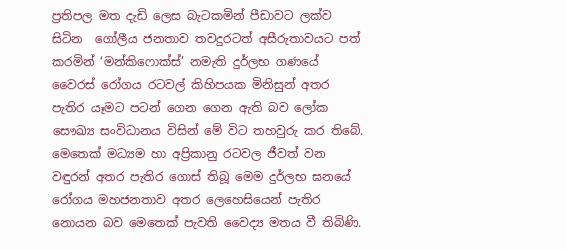ප්‍රතිපල මත දැඩි ලෙස බැටකමින් පීඩාවට ලක්ව සිටින  ගෝලීය ජනතාව තවදුරටත් අසීරුතාවයට පත් කරමින් ‘මන්කිෆොක්ස්’ නමැති දුර්ලභ ගණයේ වෛරස් රෝගය රටවල් කිහිපයක මිනිසුන් අතර පැතිර යෑමට පටන් ගෙන ගෙන ඇති බව ලෝක සෞඛ්‍ය සංවිධානය විසින් මේ විට තහවුරු කර තිබේ. මෙතෙක් මධ්‍යම හා අප්‍රිකානු රටවල ජීවත් වන වඳුරන් අතර පැතිර ගොස් තිබූ මෙම දුර්ලභ ඝනයේ රෝගය මහජනතාව අතර ලෙහෙසියෙන් පැතිර නොයන බව මෙතෙක් පැවති වෛද්‍ය මතය වී තිබිණි.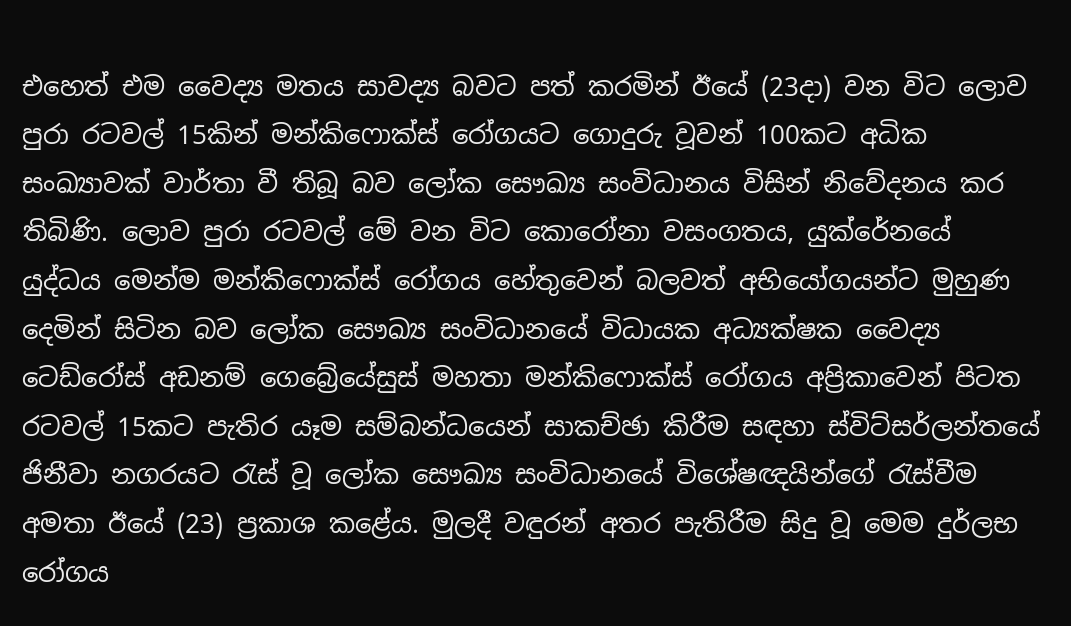එහෙත් එම වෛද්‍ය මතය සාවද්‍ය බවට පත් කරමින් ඊයේ (23දා) වන විට ලොව පුරා රටවල් 15කින් මන්කිෆොක්ස් රෝගයට ගොදුරු වූවන් 100කට අධික සංඛ්‍යාවක් වාර්තා වී තිබූ බව ලෝක සෞඛ්‍ය සංවිධානය විසින් නිවේදනය කර තිබිණි. ලොව පුරා රටවල් මේ වන විට කොරෝනා වසංගතය, යුක්රේනයේ යුද්ධය මෙන්ම මන්කිෆොක්ස් රෝගය හේතුවෙන් බලවත් අභියෝගයන්ට මුහුණ දෙමින් සිටින බව ලෝක සෞඛ්‍ය සංවිධානයේ විධායක අධ්‍යක්ෂක වෛද්‍ය ටෙඩ්රෝස් අඩනම් ගෙබ්‍රේයේසුස් මහතා මන්කිෆොක්ස් රෝගය අප්‍රිකාවෙන් පිටත රටවල් 15කට පැතිර යෑම සම්බන්ධයෙන් සාකච්ඡා කිරීම සඳහා ස්විට්සර්ලන්තයේ ජිනීවා නගරයට රැස් වූ ලෝක සෞඛ්‍ය සංවිධානයේ විශේෂඥයින්ගේ රැස්වීම අමතා ඊයේ (23) ප්‍රකාශ කළේය. මුලදී වඳුරන් අතර පැතිරීම සිදු වූ මෙම දුර්ලභ රෝගය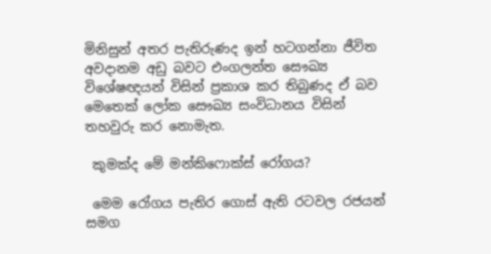මිනිසුන් අතර පැතිරුණද ඉන් හටගන්නා ජීවිත අවදානම අඩු බවට එංගලන්ත සෞඛ්‍ය විශේෂඥයන් විසින් ප්‍රකාශ කර තිබුණද ඒ බව මෙතෙක් ලෝක සෞඛ්‍ය සංවිධානය විසින් තහවුරු කර නොමැත.

 කුමක්ද මේ මන්කිෆොක්ස් රෝගය?

 මෙම රෝගය පැතිර ගොස් ඇති රටවල රජයන් සමග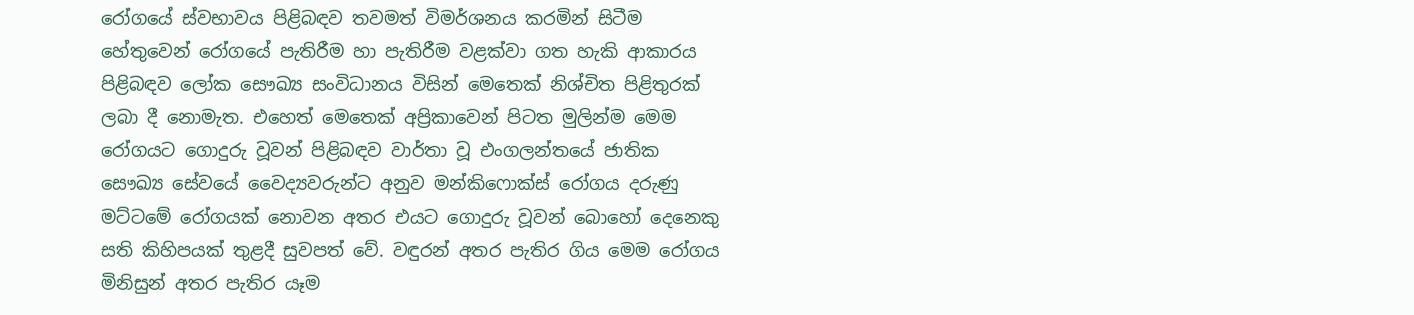රෝගයේ ස්වභාවය පිළිබඳව තවමත් විමර්ශනය කරමින් සිටීම හේතුවෙන් රෝගයේ පැතිරීම හා පැතිරීම වළක්වා ගත හැකි ආකාරය පිළිබඳව ලෝක සෞඛ්‍ය සංවිධානය විසින් මෙතෙක් නිශ්චිත පිළිතුරක් ලබා දී නොමැත. එහෙත් මෙතෙක් අප්‍රිකාවෙන් පිටත මුලින්ම මෙම රෝගයට ගොදුරු වූවන් පිළිබඳව වාර්තා වූ එංගලන්තයේ ජාතික සෞඛ්‍ය සේවයේ වෛද්‍යවරුන්ට අනුව මන්කිෆොක්ස් රෝගය දරුණු මට්ටමේ රෝගයක් නොවන අතර එයට ගොදුරු වූවන් බොහෝ දෙනෙකු සති කිහිපයක් තුළදී සුවපත් වේ. වඳුරන් අතර පැතිර ගිය මෙම රෝගය මිනිසුන් අතර පැතිර යෑම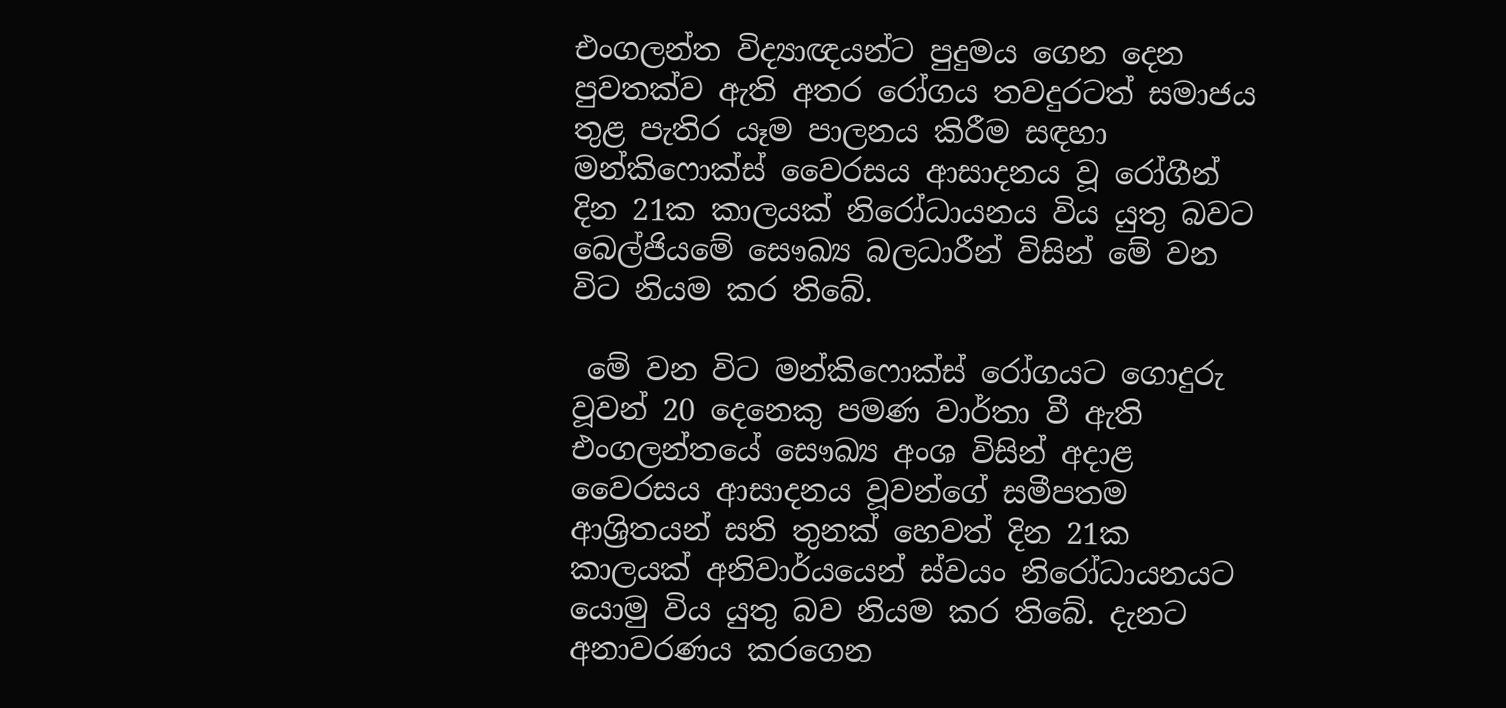එංගලන්ත විද්‍යාඥයන්ට පුදුමය ගෙන දෙන පුවතක්ව ඇති අතර රෝගය තවදුරටත් සමාජය තුළ පැතිර යෑම පාලනය කිරීම සඳහා මන්කිෆොක්ස් වෛරසය ආසාදනය වූ රෝගීන් දින 21ක කාලයක් නිරෝධායනය විය යුතු බවට බෙල්ජියමේ සෞඛ්‍ය බලධාරීන් විසින් මේ වන විට නියම කර තිබේ.

 මේ වන විට මන්කිෆොක්ස් රෝගයට ගොදුරු වූවන් 20 දෙනෙකු පමණ වාර්තා වී ඇති එංගලන්තයේ සෞඛ්‍ය අංශ විසින් අදාළ වෛරසය ආසාදනය වූවන්ගේ සමීපතම ආශ්‍රිතයන් සති තුනක් හෙවත් දින 21ක කාලයක් අනිවාර්යයෙන් ස්වයං නිරෝධායනයට යොමු විය යුතු බව නියම කර තිබේ. දැනට අනාවරණය කරගෙන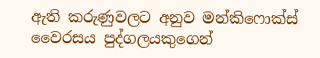ඇති කරුණුවලට අනුව මන්කිෆොක්ස් වෛරසය පුද්ගලයකුගෙන්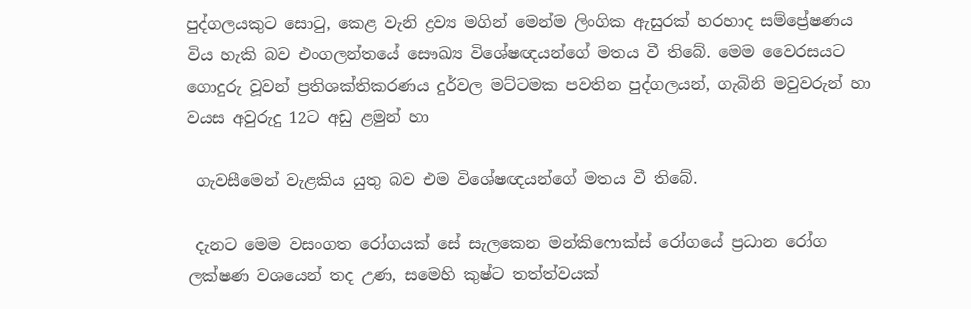පුද්ගලයකුට සොටු, කෙළ වැනි ද්‍රව්‍ය මගින් මෙන්ම ලිංගික ඇසුරක් හරහාද සම්ප්‍රේෂණය විය හැකි බව එංගලන්තයේ සෞඛ්‍ය විශේෂඥයන්ගේ මතය වී තිබේ. මෙම වෛරසයට ගොදුරු වූවන් ප්‍රතිශක්තිකරණය දුර්වල මට්ටමක පවතින පුද්ගලයන්, ගැබිනි මවුවරුන් හා වයස අවුරුදු 12ට අඩු ළමුන් හා

 ගැවසීමෙන් වැළකිය යුතු බව එම විශේෂඥයන්ගේ මතය වී තිබේ.

 දැනට මෙම වසංගත රෝගයක් සේ සැලකෙන මන්කිෆොක්ස් රෝගයේ ප්‍රධාන රෝග ලක්ෂණ වශයෙන් තද උණ, සමෙහි කුෂ්ට තත්ත්වයක්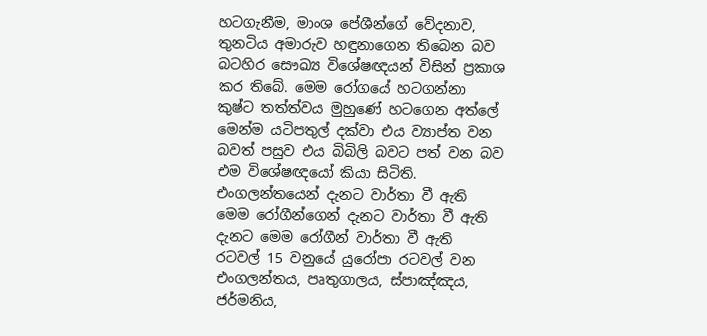හටගැනීම, මාංශ පේශීන්ගේ වේදනාව, තුනටිය අමාරුව හඳුනාගෙන තිබෙන බව බටහිර සෞඛ්‍ය විශේෂඥයන් විසින් ප්‍රකාශ කර තිබේ. මෙම රෝගයේ හටගන්නා කුෂ්ට තත්ත්වය මුහුණේ හටගෙන අත්ලේ මෙන්ම යටිපතුල් දක්වා එය ව්‍යාප්ත වන බවත් පසුව එය බිබිලි බවට පත් වන බව එම විශේෂඥයෝ කියා සිටිති. එංගලන්තයෙන් දැනට වාර්තා වී ඇති මෙම රෝගීන්ගෙන් දැනට වාර්තා වී ඇති දැනට මෙම රෝගීන් වාර්තා වී ඇති රටවල් 15 වනුයේ යුරෝපා රටවල් වන එංගලන්තය, පෘතුගාලය, ස්පාඤ්ඤය, ජර්මනිය,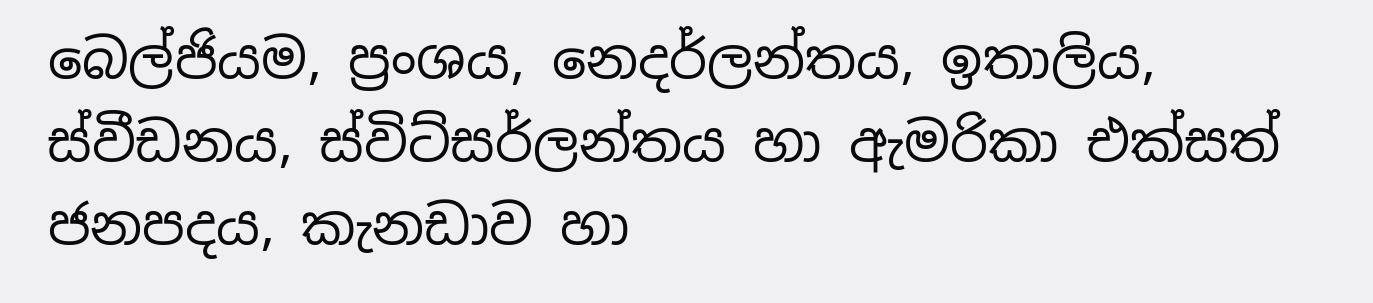බෙල්ජියම, ප්‍රංශය, නෙදර්ලන්තය, ඉතාලිය, ස්වීඩනය, ස්විට්සර්ලන්තය හා ඇමරිකා එක්සත් ජනපදය, කැනඩාව හා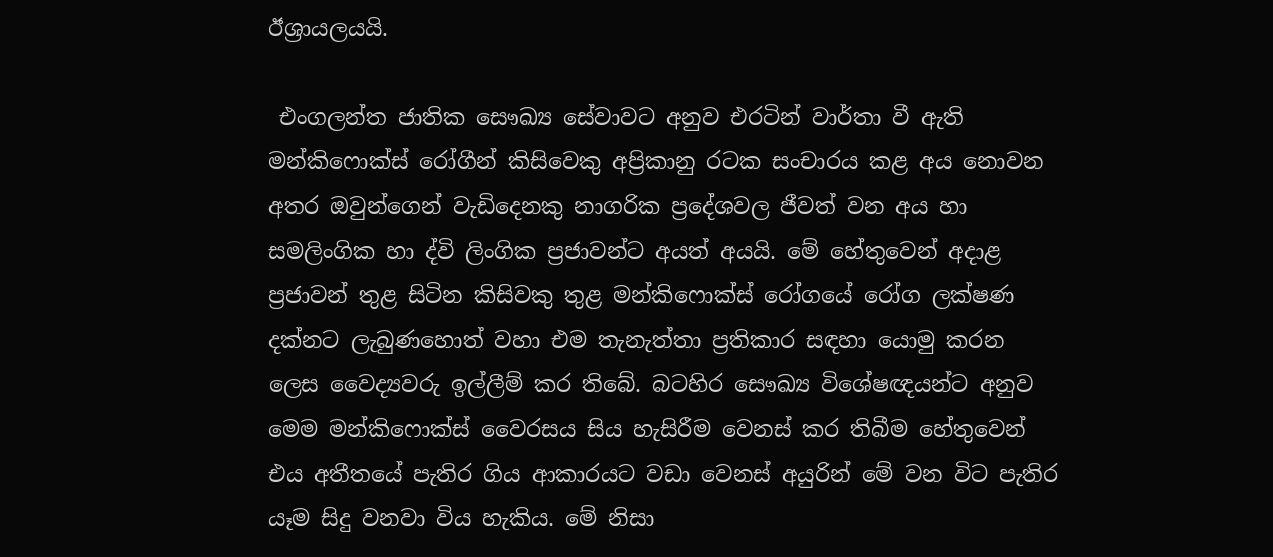ඊශ්‍රායලයයි.

 එංගලන්ත ජාතික සෞඛ්‍ය සේවාවට අනුව එරටින් වාර්තා වී ඇති මන්කිෆොක්ස් රෝගීන් කිසිවෙකු අප්‍රිකානු රටක සංචාරය කළ අය නොවන අතර ඔවුන්ගෙන් වැඩිදෙනකු නාගරික ප්‍රදේශවල ජීවත් වන අය හා සමලිංගික හා ද්වි ලිංගික ප්‍රජාවන්ට අයත් අයයි. මේ හේතුවෙන් අදාළ ප්‍රජාවන් තුළ සිටින කිසිවකු තුළ මන්කිෆොක්ස් රෝගයේ රෝග ලක්ෂණ දක්නට ලැබුණහොත් වහා එම තැනැත්තා ප්‍රතිකාර සඳහා යොමු කරන ලෙස වෛද්‍යවරු ඉල්ලීම් කර තිබේ. බටහිර සෞඛ්‍ය විශේෂඥයන්ට අනුව මෙම මන්කිෆොක්ස් වෛරසය සිය හැසිරීම වෙනස් කර තිබීම හේතුවෙන් එය අතීතයේ පැතිර ගිය ආකාරයට වඩා වෙනස් අයුරින් මේ වන විට පැතිර යෑම සිදු වනවා විය හැකිය. මේ නිසා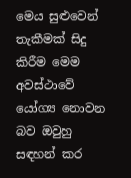මෙය සුළුවෙන් තැකීමක් සිදු කිරීම මෙම අවස්ථාවේ යෝග්‍ය නොවන බව ඔවුහු සඳහන් කර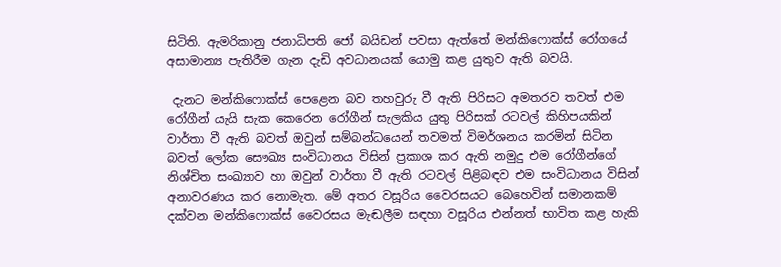සිටිති. ඇමරිකානු ජනාධිපති ජෝ බයිඩන් පවසා ඇත්තේ මන්කිෆොක්ස් රෝගයේ අසාමාන්‍ය පැතිරීම ගැන දැඩි අවධානයක් යොමු කළ යුතුව ඇති බවයි.

 දැනට මන්කිෆොක්ස් පෙළෙන බව තහවුරු වී ඇති පිරිසට අමතරව තවත් එම රෝගීන් යැයි සැක කෙරෙන රෝගීන් සැලකිය යුතු පිරිසක් රටවල් කිහිපයකින් වාර්තා වී ඇති බවත් ඔවුන් සම්බන්ධයෙන් තවමත් විමර්ශනය කරමින් සිටින බවත් ලෝක සෞඛ්‍ය සංවිධානය විසින් ප්‍රකාශ කර ඇති නමුදු එම රෝගීන්ගේ නිශ්චිත සංඛ්‍යාව හා ඔවුන් වාර්තා වී ඇති රටවල් පිළිබඳව එම සංවිධානය විසින් අනාවරණය කර නොමැත. මේ අතර වසූරිය වෛරසයට බෙහෙවින් සමානකම් දක්වන මන්කිෆොක්ස් වෛරසය මැඬලීම සඳහා වසූරිය එන්නත් භාවිත කළ හැකි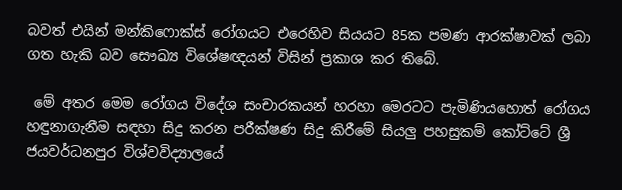බවත් එයින් මන්කිෆොක්ස් රෝගයට එරෙහිව සියයට 85ක පමණ ආරක්ෂාවක් ලබා ගත හැකි බව සෞඛ්‍ය විශේෂඥයන් විසින් ප්‍රකාශ කර තිබේ.

 මේ අතර මෙම රෝගය විදේශ සංචාරකයන් හරහා මෙරටට පැමිණියහොත් රෝගය හඳුනාගැනීම සඳහා සිදු කරන පරීක්ෂණ සිදු කිරීමේ සියලු පහසුකම් කෝට්ටේ ශ්‍රී ජයවර්ධනපුර විශ්වවිද්‍යාලයේ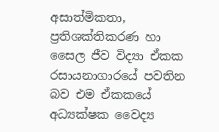අසාත්මිකතා, ප්‍රතිශක්තිකරණ හා සෛල ජීව විද්‍යා ඒකක රසායනාගාරයේ පවතින බව එම ඒකකයේ අධ්‍යක්ෂක වෛද්‍ය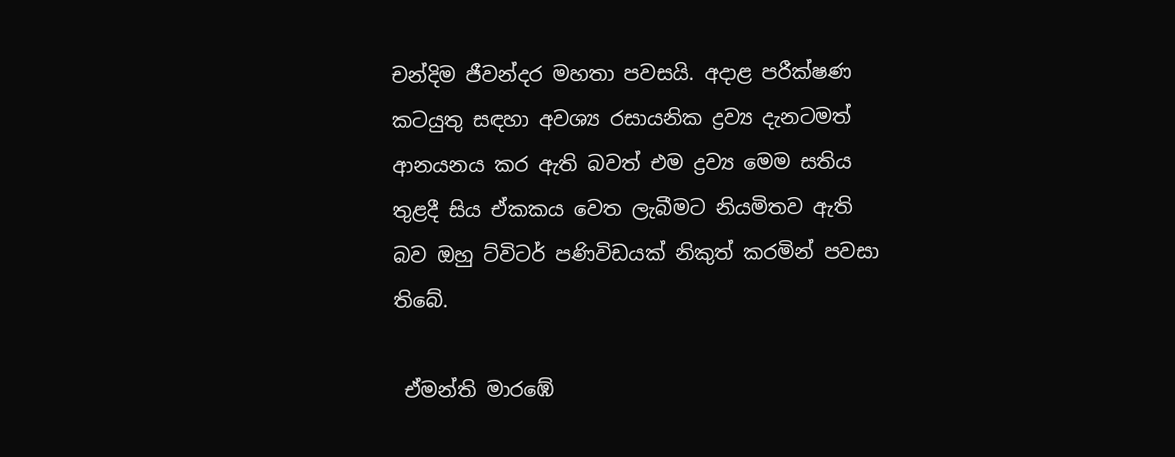චන්දිම ජීවන්දර මහතා පවසයි. අදාළ පරීක්ෂණ කටයුතු සඳහා අවශ්‍ය රසායනික ද්‍රව්‍ය දැනටමත් ආනයනය කර ඇති බවත් එම ද්‍රව්‍ය මෙම සතිය තුළදී සිය ඒකකය වෙත ලැබීමට නියමිතව ඇති බව ඔහු ට්විටර් පණිවිඩයක් නිකුත් කරමින් පවසා තිබේ.

 ඒමන්ති මාරඹේ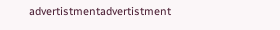advertistmentadvertistment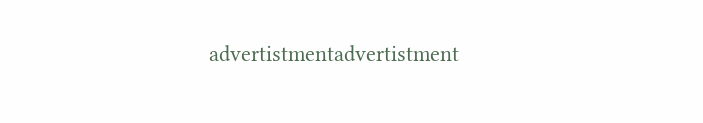advertistmentadvertistment